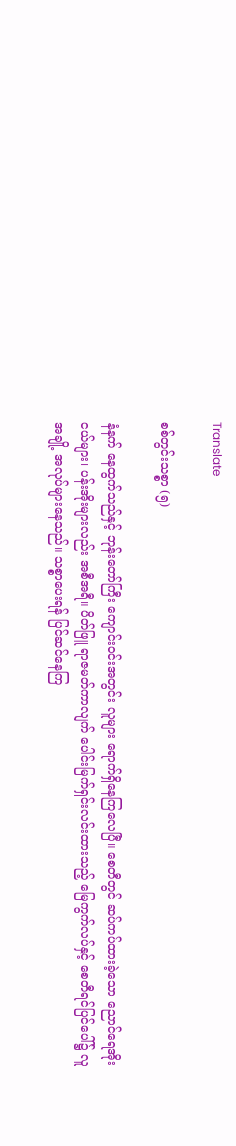Translate

စစ်တွင်းသစ္စာ (၅)

နံနက် နေထွက်သည်နှင့် ဘုန်းတော်ကြီး ကျောင်းဝင်းအတွင်း လူများ ရောက်ရှိနေကြလေပြီ။ စေတီတွင် ဆပ်ကပ်ထားခဲ့သော ညောင်ရေအိုးငယ်များ၊ ပန်းအိုးများလည်း အစီအရီ။ ပိတ်ဖြူ ရာဇမတ်ကာလျက် ပေါင်းမြက်ရှင်းလင်းထားသည့် မြေကွက်လပ်နှင့် စေတီရင်ပြင်ပေါ်၌ လူအချို့ အလုပ်များနေသည်။ သစ္စာပေးရန် ပြင်ဆင်နေကြ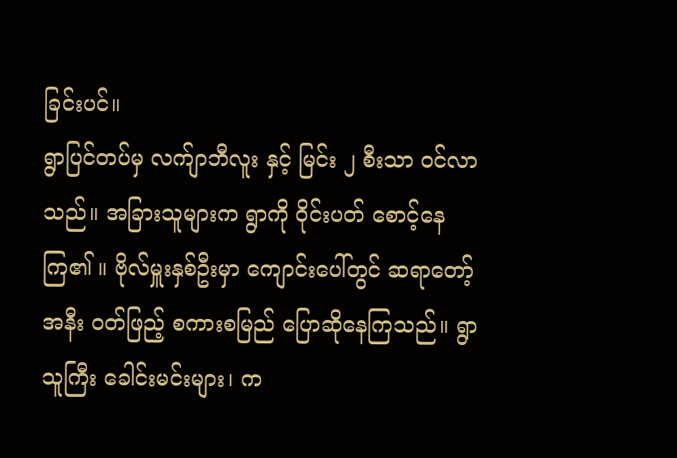ခြင်းပင်။
ရွာပြင်တပ်မှ လက်ျာဘီလူး နှင့် မြင်း ၂ စီးသာ ဝင်လာသည်။ အခြားသူများက ရွာကို ဝိုင်းပတ် စောင့်နေကြ၏ ။ ဗိုလ်မှူးနှစ်ဦးမှာ ကျောင်းပေါ်တွင် ဆရာတော့်အနီး ဝတ်ဖြည့် စကားစမြည် ပြောဆိုနေကြသည်။ ရွာသူကြီး ခေါင်းမင်းများ၊ က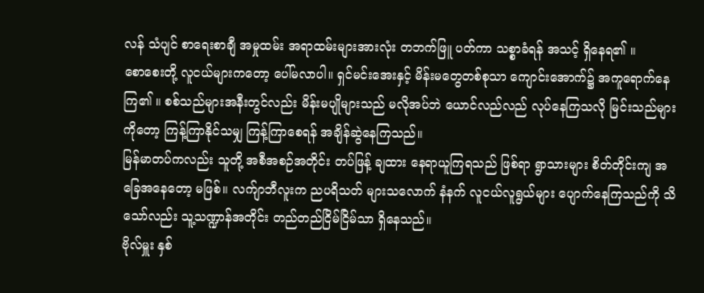လန် သံပျင် စာရေးစာချီ အမှုထမ်း အရာထမ်းများအားလုံး တဘက်ဖြူ ပတ်ကာ သစ္စာခံရန် အသင့် ရှိနေရ၏ ။
စောစေးတို့ လူငယ်များကတော့ ပေါ်မလာပါ။ ရှင်မင်းအေးနှင့် မိန်းမတွေတစ်စုသာ ကျောင်းအောက်၌ အကူရောက်နေကြ၏ ။ စစ်သည်များအနီးတွင်လည်း မိန်းမပျိုများသည် မလိုအပ်ဘဲ ယောင်လည်လည် လုပ်နေကြသလို မြင်းသည်များကိုတော့ ကြန့်ကြာနိုင်သမျှ ကြန့်ကြာစေရန် အချိန်ဆွဲနေကြသည်။
မြန်မာတပ်ကလည်း သူတို့ အစီအစဉ်အတိုင်း တပ်ဖြန့် ချထား နေရာယူကြရသည် ဖြစ်ရာ ရွာသားများ စိတ်တိုင်းကျ အခြေအနေတော့ မဖြစ်။ လက်ျာဘီလူးက ညပရိသတ် များသလောက် နံနက် လူငယ်လူရွယ်များ ပျောက်နေကြသည်ကို သိသော်လည်း သူ့သဏ္ဍာန်အတိုင်း တည်တည်ငြိမ်ငြိမ်သာ ရှိနေသည်။
ဗိုလ်မှူး နှစ်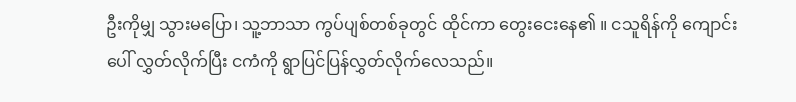ဦးကိုမျှ သွားမပြော၊ သူ့ဘာသာ ကွပ်ပျစ်တစ်ခုတွင် ထိုင်ကာ တွေးငေးနေ၏ ။ ငသူရိန်ကို ကျောင်းပေါ် လွှတ်လိုက်ပြီး ငကံကို ရွာပြင်ပြန်လွှတ်လိုက်လေသည်။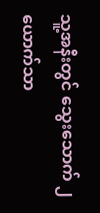သူ့အနီးတွင် သွေးသောက် ၂ ယောက်သာ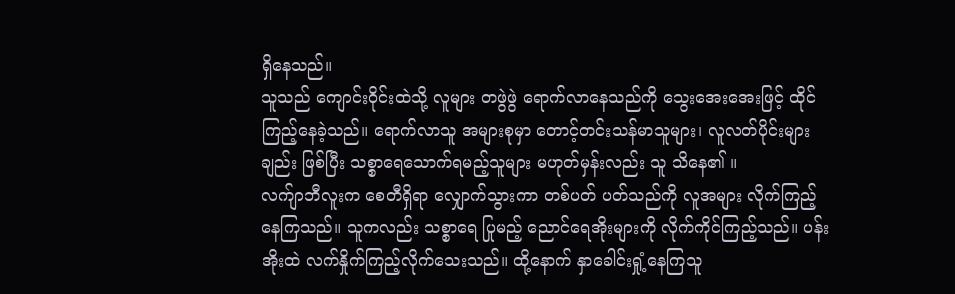ရှိနေသည်။
သူသည် ကျောင်းဝိုင်းထဲသို့ လူများ တဖွဲဖွဲ ရောက်လာနေသည်ကို သွေးအေးအေးဖြင့် ထိုင်ကြည့်နေခဲ့သည်။ ရောက်လာသူ အများစုမှာ တောင့်တင်းသန်မာသူများ၊ လူလတ်ပိုင်းများချည်း ဖြစ်ပြီး သစ္စာရေသောက်ရမည့်သူများ မဟုတ်မှန်းလည်း သူ သိနေ၏ ။
လက်ျာဘီလူးက စေတီရှိရာ လျှောက်သွားကာ တစ်ပတ် ပတ်သည်ကို လူအများ လိုက်ကြည့်နေကြသည်။ သူကလည်း သစ္စာရေ ပြုမည့် ညောင်ရေအိုးများကို လိုက်ကိုင်ကြည့်သည်။ ပန်းအိုးထဲ လက်နှိုက်ကြည့်လိုက်သေးသည်။ ထို့နောက် နှာခေါင်းရှုံ့နေကြသူ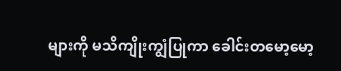များကို မသိကျိုးကျွံပြုကာ ခေါင်းတမော့မော့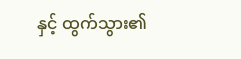နှင့် ထွက်သွား၏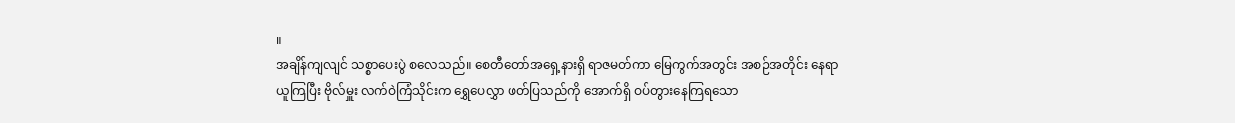။
အချိန်ကျလျင် သစ္စာပေးပွဲ စလေသည်။ စေတီတော်အရှေ့နားရှိ ရာဇမတ်ကာ မြေကွက်အတွင်း အစဉ်အတိုင်း နေရာယူကြပြီး ဗိုလ်မှူး လက်ဝဲကြံသိုင်းက ရွှေပေလွှာ ဖတ်ပြသည်ကို အောက်ရှိ ဝပ်တွားနေကြရသော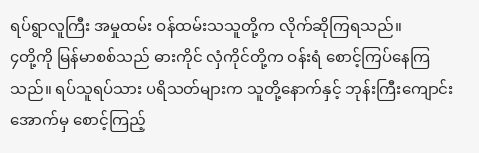ရပ်ရွာလူကြီး အမှုထမ်း ဝန်ထမ်းသသူတို့က လိုက်ဆိုကြရသည်။
၄တို့ကို မြန်မာစစ်သည် ဓားကိုင် လှံကိုင်တို့က ဝန်းရံ စောင့်ကြပ်နေကြသည်။ ရပ်သူရပ်သား ပရိသတ်များက သူတို့နောက်နှင့် ဘုန်းကြီးကျောင်းအောက်မှ စောင့်ကြည့်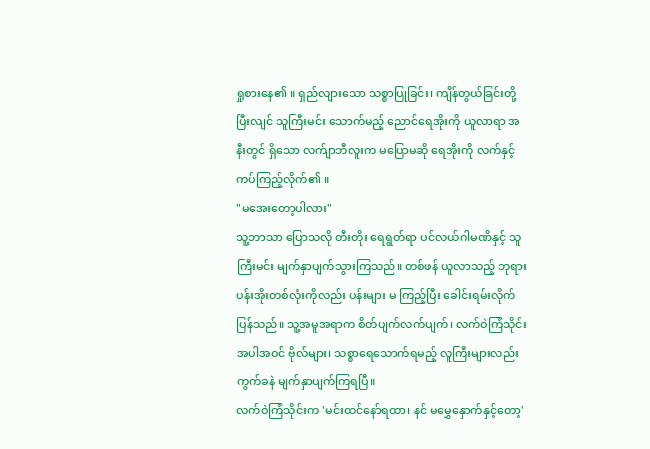ရှုစားနေ၏ ။ ရှည်လျားသော သစ္စာပြုခြင်း၊ ကျိန်တွယ်ခြင်းတို့ ပြီးလျင် သူကြီးမင်း သောက်မည့် ညောင်ရေအိုးကို ယူလာရာ အနီးတွင် ရှိသော လက်ျာဘီလူးက မပြောမဆို ရေအိုးကို လက်နှင့် ကပ်ကြည့်လိုက်၏ ။
"မအေးတော့ပါလား"
သူ့ဘာသာ ပြောသလို တီးတိုး ရေရွတ်ရာ ပင်လယ်ဂါမဏိနှင့် သူကြီးမင်း မျက်နှာပျက်သွားကြသည်။ တစ်ဖန် ယူလာသည့် ဘုရားပန်းအိုးတစ်လုံးကိုလည်း ပန်းများ မ ကြည့်ပြီး ခေါင်းရမ်းလိုက်ပြန်သည်။ သူ့အမူအရာက စိတ်ပျက်လက်ပျက်၊ လက်ဝဲကြံသိုင်း အပါအဝင် ဗိုလ်များ၊ သစ္စာရေသောက်ရမည့် လူကြီးများလည်း ကွက်ခနဲ မျက်နှာပျက်ကြရပြီ။
လက်ဝဲကြံသိုင်းက 'မင်းထင်နော်ရထာ၊ နင် မမွှေနှောက်နှင့်တော့'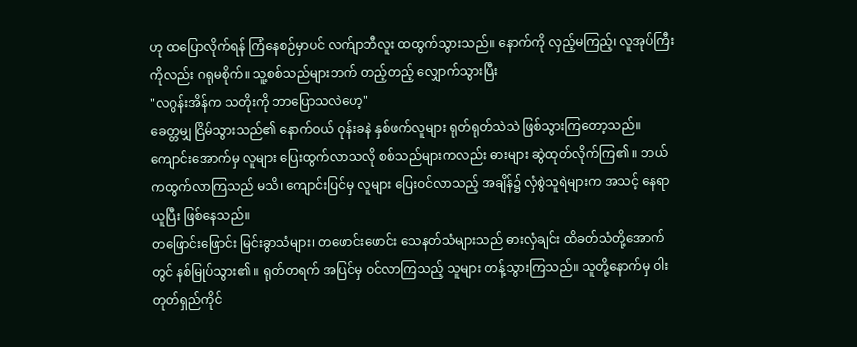ဟု ထပြောလိုက်ရန် ကြံနေစဉ်မှာပင် လက်ျာဘီလူး ထထွက်သွားသည်။ နောက်ကို လှည့်မကြည့်၊ လူအုပ်ကြီးကိုလည်း ဂရုမစိုက်။ သူ့စစ်သည်များဘက် တည့်တည့် လျှောက်သွားပြီး
"လဂွန်းအိန်က သတိုးကို ဘာပြောသလဲဟေ့"
ခေတ္တမျှ ငြိမ်သွားသည်၏ နောက်ဝယ် ဝုန်းခနဲ နှစ်ဖက်လူများ ရုတ်ရုတ်သဲသဲ ဖြစ်သွားကြတော့သည်။ ကျောင်းအောက်မှ လူများ ပြေးထွက်လာသလို စစ်သည်များကလည်း ဓားများ ဆွဲထုတ်လိုက်ကြ၏ ။ ဘယ်ကထွက်လာကြသည် မသိ၊ ကျောင်းပြင်မှ လူများ ပြေးဝင်လာသည့် အချိန်၌ လှံစွဲသူရဲများက အသင့် နေရာယူပြီး ဖြစ်နေသည်။
တဖြောင်းဖြောင်း မြင်းခွာသံများ၊ တဖောင်းဖောင်း သေနတ်သံများသည် ဓားလှံချင်း ထိခတ်သံတို့အောက်တွင် နစ်မြုပ်သွား၏ ။ ရုတ်တရက် အပြင်မှ ဝင်လာကြသည့် သူများ တန့်သွားကြသည်။ သူတို့နောက်မှ ဝါးတုတ်ရှည်ကိုင်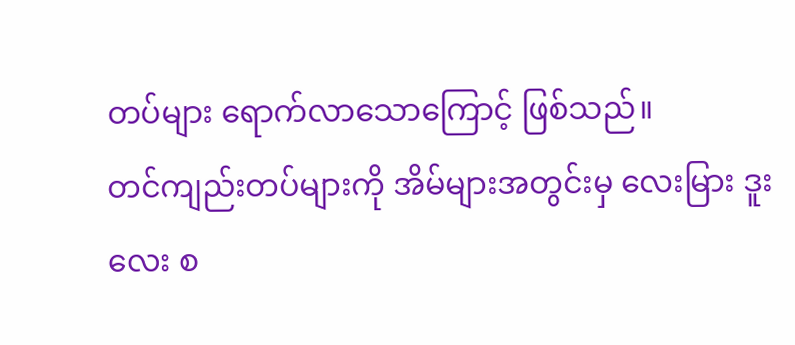တပ်များ ရောက်လာသောကြောင့် ဖြစ်သည်။
တင်ကျည်းတပ်များကို အိမ်များအတွင်းမှ လေးမြား ဒူးလေး စ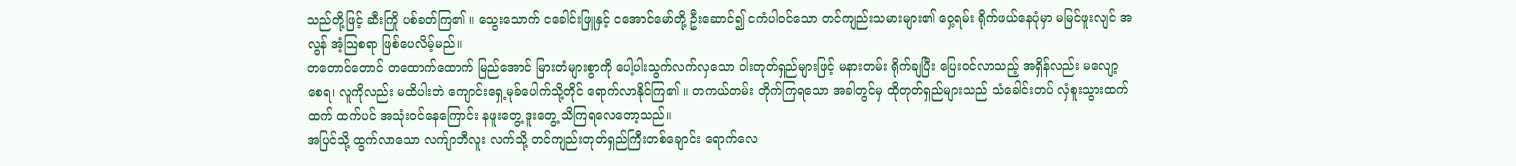သည်တို့ဖြင့် ဆီးကြို ပစ်ခတ်ကြ၏ ။ သွေးသောက် ငခေါင်းဖြူနှင့် ငအောင်မော်တို့ ဦးဆောင်၍ ငကံပါဝင်သော တင်ကျည်းသမားများ၏ ဝှေ့ရမ်း ရိုက်ဖယ်နေပုံမှာ မမြင်ဖူးလျင် အလွန် အံ့သြစရာ ဖြစ်ပေလိမ့်မည်။
တတောင်တောင် တထောက်ထောက် မြည်အောင် မြားတံများစွာကို ပေါ့ပါးသွက်လက်လှသော ဝါးတုတ်ရှည်များဖြင့် မနားတမ်း ရိုက်ချပြီး ပြေးဝင်လာသည့် အရှိန်လည်း မလျော့စေရ၊ လူကိုလည်း မထိပါးဘဲ ကျောင်းရှေ့မုခ်ပေါက်သို့တိုင် ရောက်လာနိုင်ကြ၏ ။ တကယ်တမ်း တိုက်ကြရသော အခါတွင်မှ ထိုတုတ်ရှည်များသည် သံခေါင်းတပ် လှံစူးသွားထက်ထက် ထက်ပင် အသုံးဝင်နေကြောင်း နဖူးတွေ့ ဒူးတွေ့ သိကြရလေတော့သည်။
အပြင်သို့ ထွက်လာသော လက်ျာဘီလူး လက်သို့ တင်ကျည်းတုတ်ရှည်ကြီးတစ်ချောင်း ရောက်လေ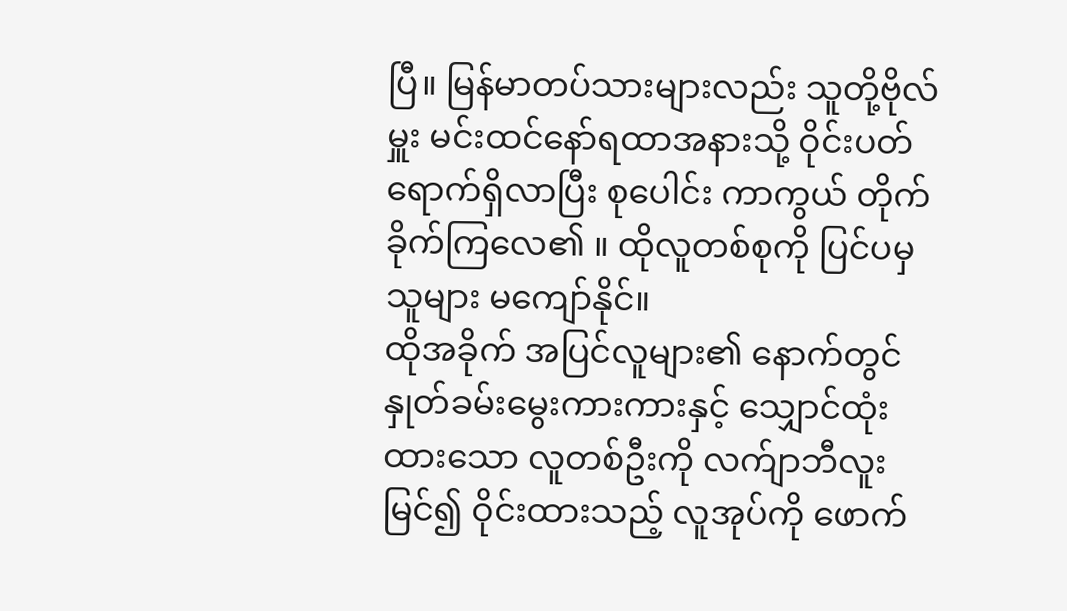ပြီ။ မြန်မာတပ်သားများလည်း သူတို့ဗိုလ်မှူး မင်းထင်နော်ရထာအနားသို့ ဝိုင်းပတ်ရောက်ရှိလာပြီး စုပေါင်း ကာကွယ် တိုက်ခိုက်ကြလေ၏ ။ ထိုလူတစ်စုကို ပြင်ပမှ သူများ မကျော်နိုင်။
ထိုအခိုက် အပြင်လူများ၏ နောက်တွင် နှုတ်ခမ်းမွေးကားကားနှင့် သျှောင်ထုံးထားသော လူတစ်ဦးကို လက်ျာဘီလူး မြင်၍ ဝိုင်းထားသည့် လူအုပ်ကို ဖောက်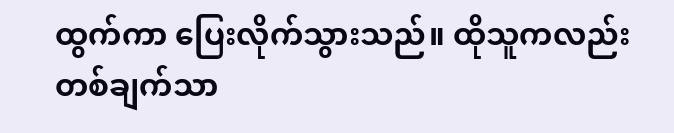ထွက်ကာ ပြေးလိုက်သွားသည်။ ထိုသူကလည်း တစ်ချက်သာ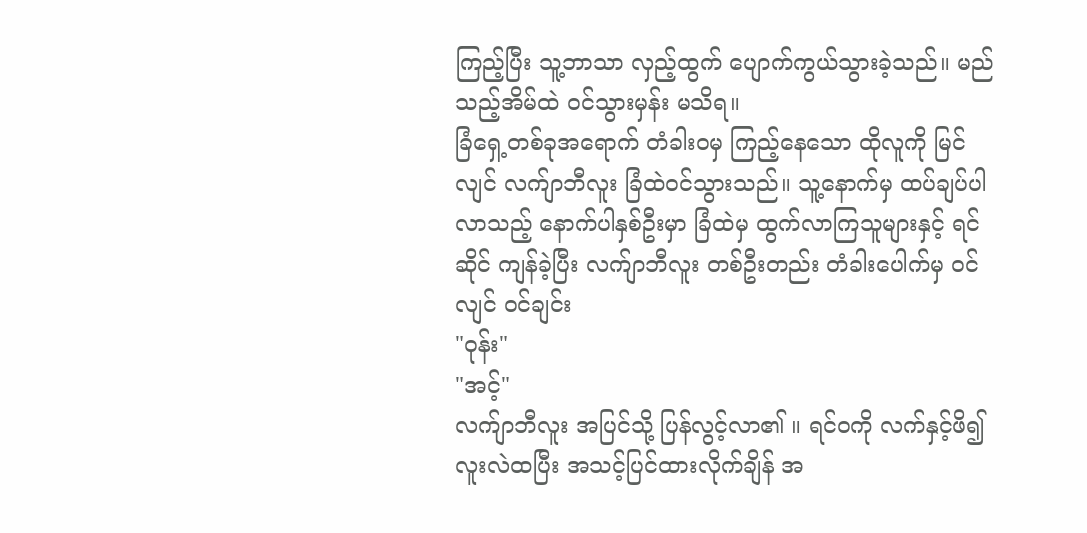ကြည့်ပြီး သူ့ဘာသာ လှည့်ထွက် ပျောက်ကွယ်သွားခဲ့သည်။ မည်သည့်အိမ်ထဲ ဝင်သွားမှန်း မသိရ။
ခြံရှေ့တစ်ခုအရောက် တံခါးဝမှ ကြည့်နေသော ထိုလူကို မြင်လျင် လက်ျာဘီလူး ခြံထဲဝင်သွားသည်။ သူ့နောက်မှ ထပ်ချပ်ပါလာသည့် နောက်ပါနှစ်ဦးမှာ ခြံထဲမှ ထွက်လာကြသူများနှင့် ရင်ဆိုင် ကျန်ခဲ့ပြီး လက်ျာဘီလူး တစ်ဦးတည်း တံခါးပေါက်မှ ဝင်လျင် ဝင်ချင်း
"ဝုန်း"
"အင့်"
လက်ျာဘီလူး အပြင်သို့ ပြန်လွင့်လာ၏ ။ ရင်ဝကို လက်နှင့်ဖိ၍ လူးလဲထပြီး အသင့်ပြင်ထားလိုက်ချိန် အ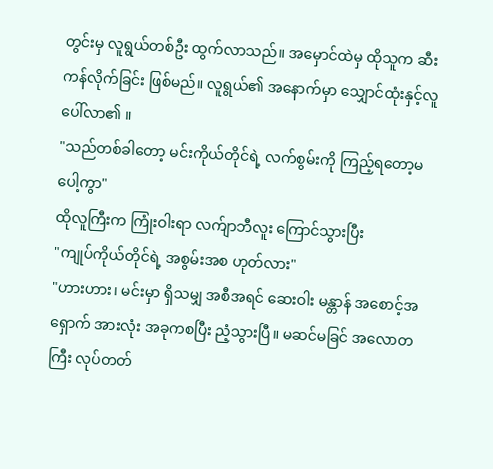တွင်းမှ လူရွယ်တစ်ဦး ထွက်လာသည်။ အမှောင်ထဲမှ ထိုသူက ဆီးကန်လိုက်ခြင်း ဖြစ်မည်။ လူရွယ်၏ အနောက်မှာ သျှောင်ထုံးနှင့်လူ ပေါ်လာ၏ ။
"သည်တစ်ခါတော့ မင်းကိုယ်တိုင်ရဲ့ လက်စွမ်းကို ကြည့်ရတော့မပေါ့ကွာ"
ထိုလူကြီးက ကြုံးဝါးရာ လက်ျာဘီလူး ကြောင်သွားပြီး
"ကျုပ်ကိုယ်တိုင်ရဲ့ အစွမ်းအစ ဟုတ်လား"
"ဟားဟား၊ မင်းမှာ ရှိသမျှ အစီအရင် ဆေးဝါး မန္တာန် အစောင့်အရှောက် အားလုံး အခုကစပြီး ညံ့သွားပြီ။ မဆင်မခြင် အလောတကြီး လုပ်တတ်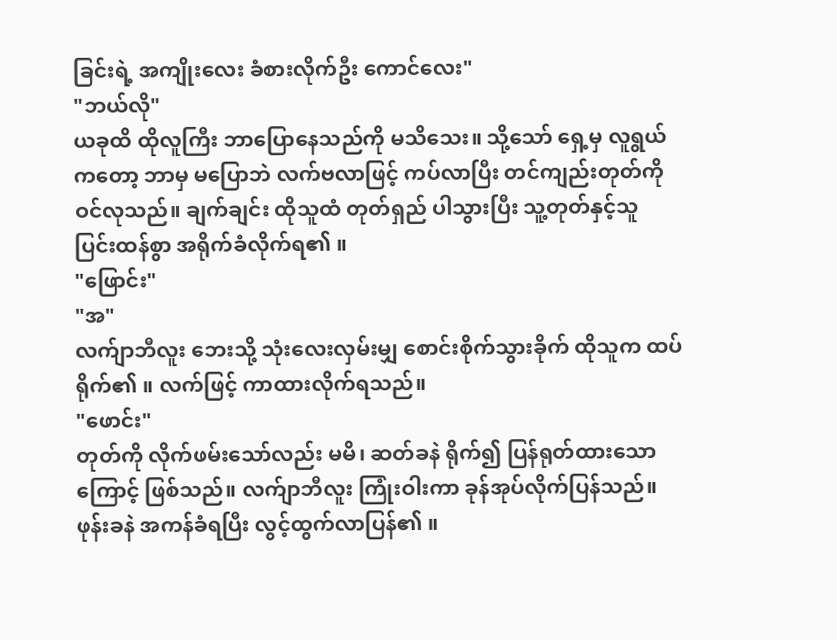ခြင်းရဲ့ အကျိုးလေး ခံစားလိုက်ဦး ကောင်လေး"
"ဘယ်လို"
ယခုထိ ထိုလူကြီး ဘာပြောနေသည်ကို မသိသေး။ သို့သော် ရှေ့မှ လူရွယ်ကတော့ ဘာမှ မပြောဘဲ လက်ဗလာဖြင့် ကပ်လာပြီး တင်ကျည်းတုတ်ကို ဝင်လုသည်။ ချက်ချင်း ထိုသူထံ တုတ်ရှည် ပါသွားပြီး သူ့တုတ်နှင့်သူ ပြင်းထန်စွာ အရိုက်ခံလိုက်ရ၏ ။
"ဖြောင်း"
"အ"
လက်ျာဘီလူး ဘေးသို့ သုံးလေးလှမ်းမျှ စောင်းစိုက်သွားခိုက် ထိုသူက ထပ်ရိုက်၏ ။ လက်ဖြင့် ကာထားလိုက်ရသည်။
"ဖောင်း"
တုတ်ကို လိုက်ဖမ်းသော်လည်း မမိ၊ ဆတ်ခနဲ ရိုက်၍ ပြန်ရုတ်ထားသောကြောင့် ဖြစ်သည်။ လက်ျာဘီလူး ကြုံးဝါးကာ ခုန်အုပ်လိုက်ပြန်သည်။ ဖုန်းခနဲ အကန်ခံရပြီး လွင့်ထွက်လာပြန်၏ ။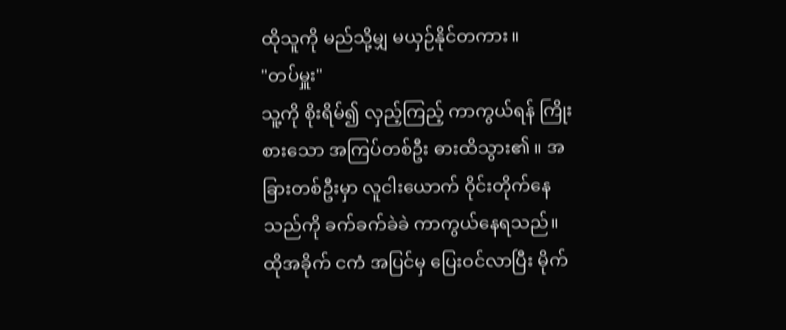ထိုသူကို မည်သို့မျှ မယှဉ်နိုင်တကား။
"တပ်မှူး"
သူ့ကို စိုးရိမ်၍ လှည့်ကြည့် ကာကွယ်ရန် ကြိုးစားသော အကြပ်တစ်ဦး ဓားထိသွား၏ ။ အခြားတစ်ဦးမှာ လူငါးယောက် ဝိုင်းတိုက်နေသည်ကို ခက်ခက်ခဲခဲ ကာကွယ်နေရသည်။ ထိုအခိုက် ငကံ အပြင်မှ ပြေးဝင်လာပြီး မိုက်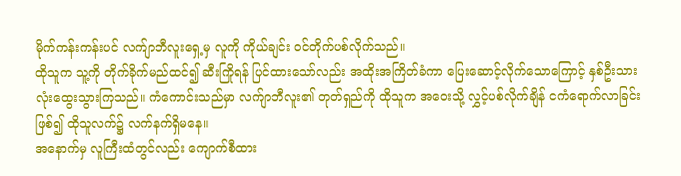မိုက်ကန်းကန်းပင် လက်ျာဘီလူးရှေ့မှ လူကို ကိုယ်ချင်း ဝင်တိုက်ပစ်လိုက်သည်။
ထိုသူက သူ့ကို တိုက်ခိုက်မည်ထင်၍ ဆီးကြိုရန် ပြင်ထားသော်လည်း အထိုးအကြိတ်ခံကာ ပြေးဆောင့်လိုက်သောကြောင့် နှစ်ဦးသား လုံးထွေးသွားကြသည်။ ကံကောင်းသည်မှာ လက်ျာဘီလူး၏ တုတ်ရှည်ကို ထိုသူက အဝေးသို့ လွှင့်ပစ်လိုက်ချိန် ငကံရောက်လာခြင်း ဖြစ်၍ ထိုသူလက်၌ လက်နက်ရှိမနေ။
အနောက်မှ လူကြီးထံတွင်လည်း ကျောက်စီထား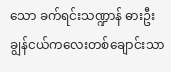သော ခက်ရင်းသဏ္ဍာန် ဓားဦးချွန်ငယ်ကလေးတစ်ချောင်းသာ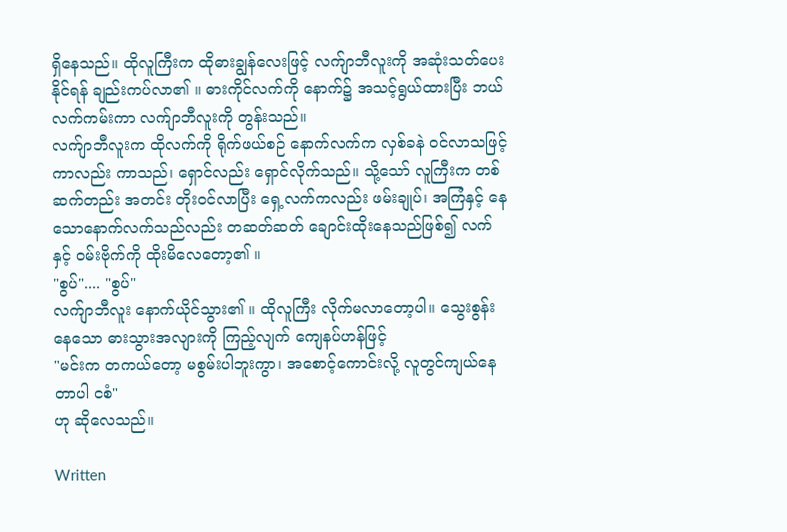ရှိနေသည်။ ထိုလူကြီးက ထိုဓားချွန်လေးဖြင့် လက်ျာဘီလူးကို အဆုံးသတ်ပေးနိုင်ရန် ချည်းကပ်လာ၏ ။ ဓားကိုင်လက်ကို နောက်၌ အသင့်ရွယ်ထားပြီး ဘယ်လက်ကမ်းကာ လက်ျာဘီလူးကို တွန်းသည်။
လက်ျာဘီလူးက ထိုလက်ကို ရိုက်ဖယ်စဉ် နောက်လက်က လှစ်ခနဲ ဝင်လာသဖြင့် ကာလည်း ကာသည်၊ ရှောင်လည်း ရှောင်လိုက်သည်။ သို့သော် လူကြီးက တစ်ဆက်တည်း အတင်း တိုးဝင်လာပြီး ရှေ့လက်ကလည်း ဖမ်းချုပ်၊ အကြံနှင့် နေသောနောက်လက်သည်လည်း တဆတ်ဆတ် ချောင်းထိုးနေသည်ဖြစ်၍ လက်နှင့် ဝမ်းဗိုက်ကို ထိုးမိလေတော့၏ ။
"စွပ်".... "စွပ်"
လက်ျာဘီလူး နောက်ယိုင်သွား၏ ။ ထိုလူကြီး လိုက်မလာတော့ပါ။ သွေးစွန်းနေသော ဓားသွားအလျားကို ကြည့်လျက် ကျေနပ်ဟန်ဖြင့်
"မင်းက တကယ်တော့ မစွမ်းပါဘူးကွာ၊ အစောင့်ကောင်းလို့ လူတွင်ကျယ်နေတာပါ ငစံ"
ဟု ဆိုလေသည်။

Written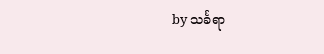by သင်္ခရာ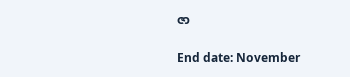ဇာ

End date: November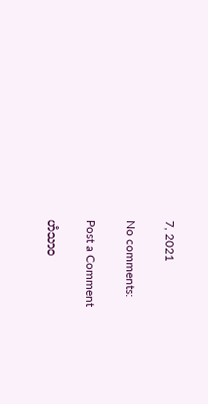7, 2021

No comments:

Post a Comment

ဟံသာဝ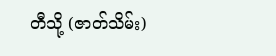တီသို့ (ဇာတ်သိမ်း)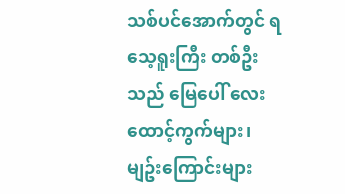သစ်ပင်အောက်တွင် ရသေ့ရူးကြီး တစ်ဦးသည် မြေပေါ် လေးထောင့်ကွက်များ၊ မျဥ်းကြောင်းများ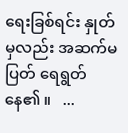ရေးခြစ်ရင်း နှုတ်မှလည်း အဆက်မပြတ် ရေရွတ်နေ၏ ။   ...